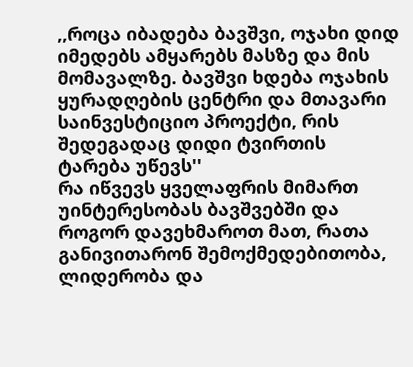,,როცა იბადება ბავშვი, ოჯახი დიდ იმედებს ამყარებს მასზე და მის მომავალზე. ბავშვი ხდება ოჯახის ყურადღების ცენტრი და მთავარი საინვესტიციო პროექტი, რის შედეგადაც დიდი ტვირთის ტარება უწევს''
რა იწვევს ყველაფრის მიმართ უინტერესობას ბავშვებში და როგორ დავეხმაროთ მათ, რათა განივითარონ შემოქმედებითობა, ლიდერობა და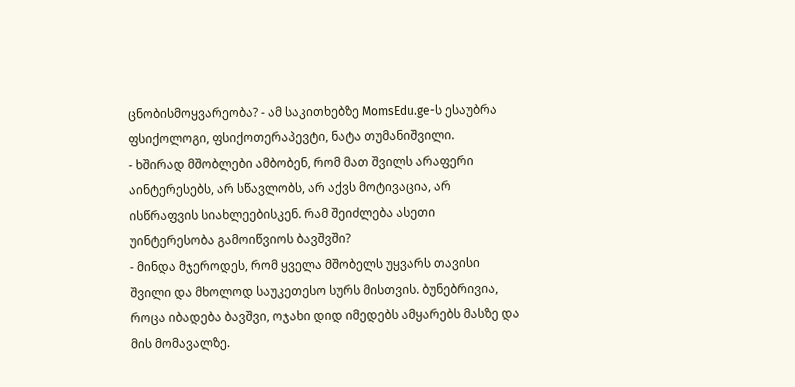ცნობისმოყვარეობა? - ამ საკითხებზე MomsEdu.ge-ს ესაუბრა ფსიქოლოგი, ფსიქოთერაპევტი, ნატა თუმანიშვილი.
- ხშირად მშობლები ამბობენ, რომ მათ შვილს არაფერი აინტერესებს, არ სწავლობს, არ აქვს მოტივაცია, არ ისწრაფვის სიახლეებისკენ. რამ შეიძლება ასეთი უინტერესობა გამოიწვიოს ბავშვში?
- მინდა მჯეროდეს, რომ ყველა მშობელს უყვარს თავისი შვილი და მხოლოდ საუკეთესო სურს მისთვის. ბუნებრივია, როცა იბადება ბავშვი, ოჯახი დიდ იმედებს ამყარებს მასზე და მის მომავალზე.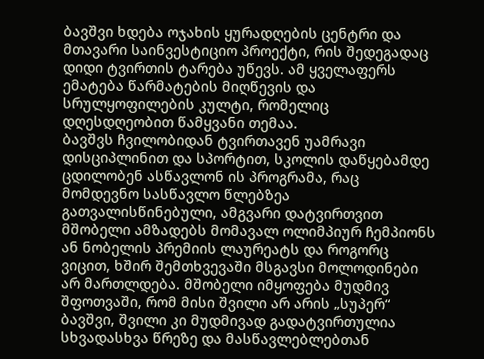ბავშვი ხდება ოჯახის ყურადღების ცენტრი და მთავარი საინვესტიციო პროექტი, რის შედეგადაც დიდი ტვირთის ტარება უწევს. ამ ყველაფერს ემატება წარმატების მიღწევის და სრულყოფილების კულტი, რომელიც დღესდღეობით წამყვანი თემაა.
ბავშვს ჩვილობიდან ტვირთავენ უამრავი დისციპლინით და სპორტით, სკოლის დაწყებამდე ცდილობენ ასწავლონ ის პროგრამა, რაც მომდევნო სასწავლო წლებზეა გათვალისწინებული, ამგვარი დატვირთვით მშობელი ამზადებს მომავალ ოლიმპიურ ჩემპიონს ან ნობელის პრემიის ლაურეატს და როგორც ვიცით, ხშირ შემთხვევაში მსგავსი მოლოდინები არ მართლდება. მშობელი იმყოფება მუდმივ შფოთვაში, რომ მისი შვილი არ არის „სუპერ“ ბავშვი, შვილი კი მუდმივად გადატვირთულია სხვადასხვა წრეზე და მასწავლებლებთან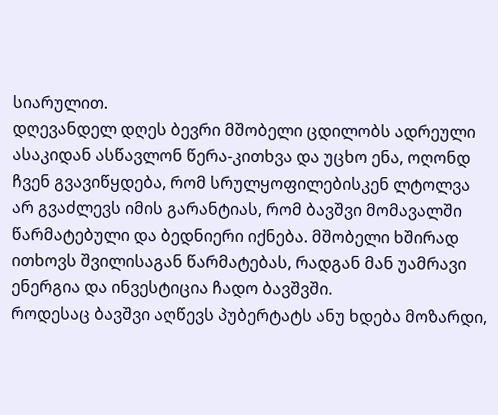სიარულით.
დღევანდელ დღეს ბევრი მშობელი ცდილობს ადრეული ასაკიდან ასწავლონ წერა-კითხვა და უცხო ენა, ოღონდ ჩვენ გვავიწყდება, რომ სრულყოფილებისკენ ლტოლვა არ გვაძლევს იმის გარანტიას, რომ ბავშვი მომავალში წარმატებული და ბედნიერი იქნება. მშობელი ხშირად ითხოვს შვილისაგან წარმატებას, რადგან მან უამრავი ენერგია და ინვესტიცია ჩადო ბავშვში.
როდესაც ბავშვი აღწევს პუბერტატს ანუ ხდება მოზარდი,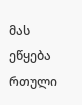მას ეწყება რთული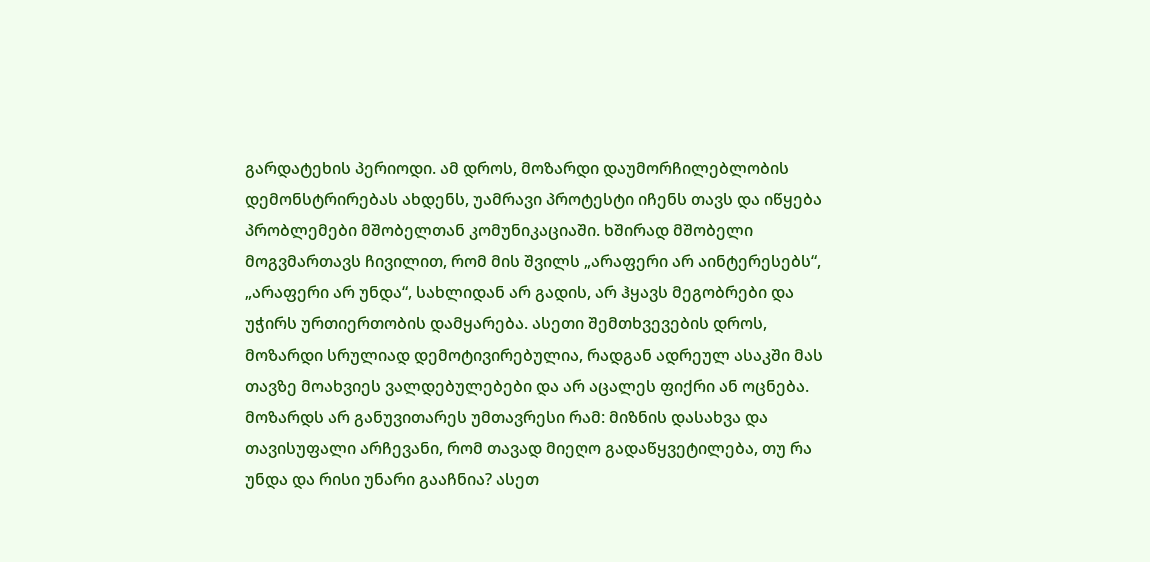გარდატეხის პერიოდი. ამ დროს, მოზარდი დაუმორჩილებლობის დემონსტრირებას ახდენს, უამრავი პროტესტი იჩენს თავს და იწყება პრობლემები მშობელთან კომუნიკაციაში. ხშირად მშობელი მოგვმართავს ჩივილით, რომ მის შვილს „არაფერი არ აინტერესებს“, „არაფერი არ უნდა“, სახლიდან არ გადის, არ ჰყავს მეგობრები და უჭირს ურთიერთობის დამყარება. ასეთი შემთხვევების დროს, მოზარდი სრულიად დემოტივირებულია, რადგან ადრეულ ასაკში მას თავზე მოახვიეს ვალდებულებები და არ აცალეს ფიქრი ან ოცნება. მოზარდს არ განუვითარეს უმთავრესი რამ: მიზნის დასახვა და თავისუფალი არჩევანი, რომ თავად მიეღო გადაწყვეტილება, თუ რა უნდა და რისი უნარი გააჩნია? ასეთ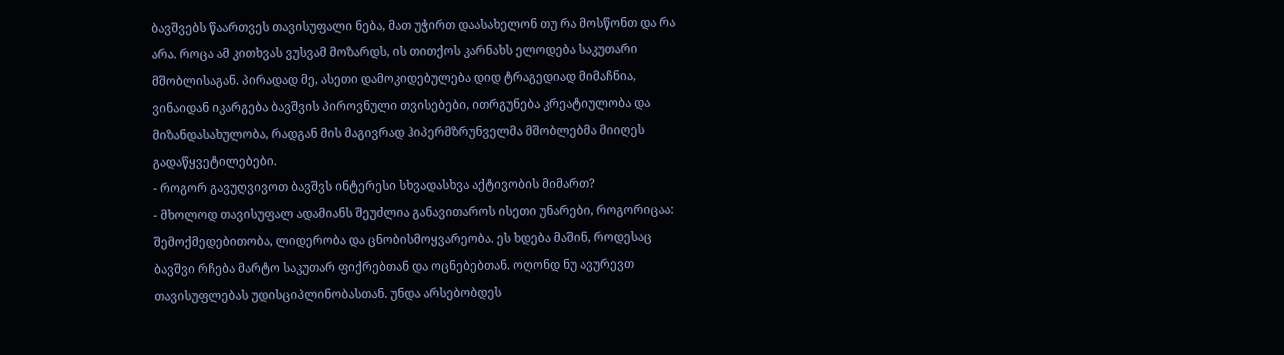ბავშვებს წაართვეს თავისუფალი ნება, მათ უჭირთ დაასახელონ თუ რა მოსწონთ და რა არა. როცა ამ კითხვას ვუსვამ მოზარდს, ის თითქოს კარნახს ელოდება საკუთარი მშობლისაგან. პირადად მე, ასეთი დამოკიდებულება დიდ ტრაგედიად მიმაჩნია, ვინაიდან იკარგება ბავშვის პიროვნული თვისებები, ითრგუნება კრეატიულობა და მიზანდასახულობა, რადგან მის მაგივრად ჰიპერმზრუნველმა მშობლებმა მიიღეს გადაწყვეტილებები.
- როგორ გავუღვივოთ ბავშვს ინტერესი სხვადასხვა აქტივობის მიმართ?
- მხოლოდ თავისუფალ ადამიანს შეუძლია განავითაროს ისეთი უნარები, როგორიცაა: შემოქმედებითობა, ლიდერობა და ცნობისმოყვარეობა. ეს ხდება მაშინ, როდესაც ბავშვი რჩება მარტო საკუთარ ფიქრებთან და ოცნებებთან. ოღონდ ნუ ავურევთ თავისუფლებას უდისციპლინობასთან. უნდა არსებობდეს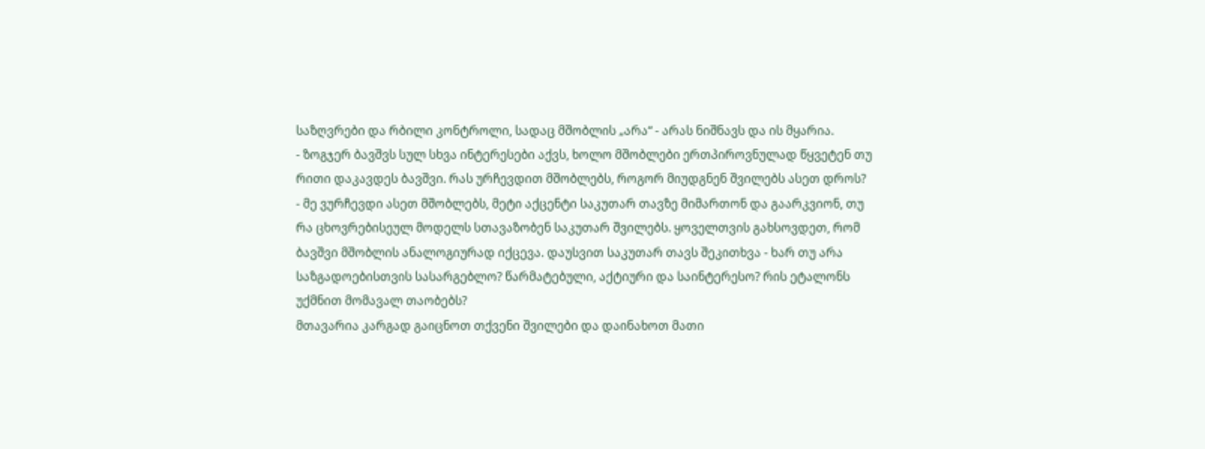საზღვრები და რბილი კონტროლი, სადაც მშობლის „არა“ - არას ნიშნავს და ის მყარია.
- ზოგჯერ ბავშვს სულ სხვა ინტერესები აქვს, ხოლო მშობლები ერთპიროვნულად წყვეტენ თუ რითი დაკავდეს ბავშვი. რას ურჩევდით მშობლებს, როგორ მიუდგნენ შვილებს ასეთ დროს?
- მე ვურჩევდი ასეთ მშობლებს, მეტი აქცენტი საკუთარ თავზე მიმართონ და გაარკვიონ, თუ რა ცხოვრებისეულ მოდელს სთავაზობენ საკუთარ შვილებს. ყოველთვის გახსოვდეთ, რომ ბავშვი მშობლის ანალოგიურად იქცევა. დაუსვით საკუთარ თავს შეკითხვა - ხარ თუ არა საზგადოებისთვის სასარგებლო? წარმატებული, აქტიური და საინტერესო? რის ეტალონს უქმნით მომავალ თაობებს?
მთავარია კარგად გაიცნოთ თქვენი შვილები და დაინახოთ მათი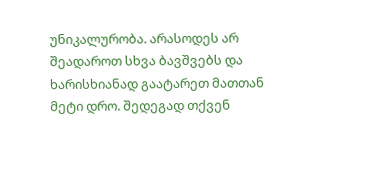უნიკალურობა. არასოდეს არ შეადაროთ სხვა ბავშვებს და ხარისხიანად გაატარეთ მათთან მეტი დრო. შედეგად თქვენ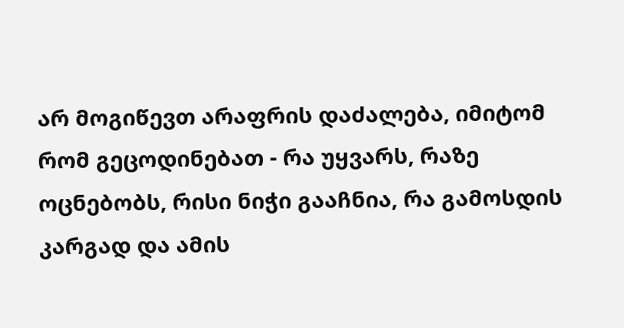არ მოგიწევთ არაფრის დაძალება, იმიტომ რომ გეცოდინებათ - რა უყვარს, რაზე ოცნებობს, რისი ნიჭი გააჩნია, რა გამოსდის კარგად და ამის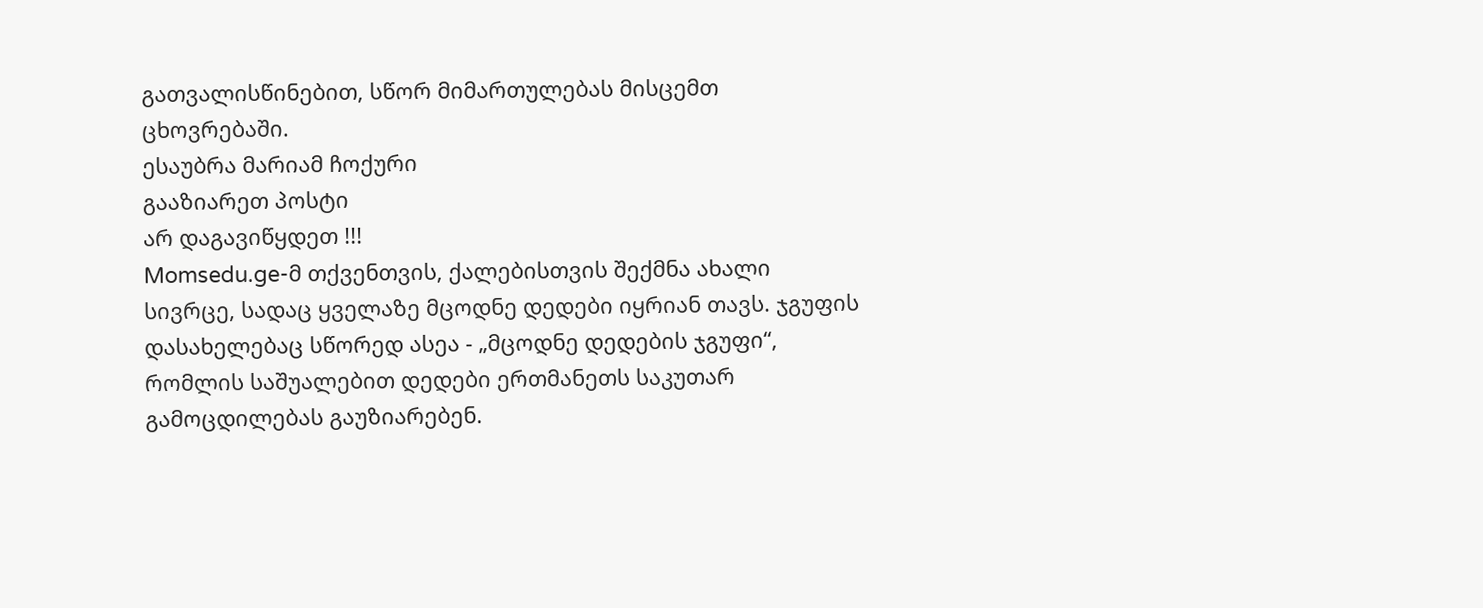გათვალისწინებით, სწორ მიმართულებას მისცემთ ცხოვრებაში.
ესაუბრა მარიამ ჩოქური
გააზიარეთ პოსტი
არ დაგავიწყდეთ !!!
Momsedu.ge-მ თქვენთვის, ქალებისთვის შექმნა ახალი სივრცე, სადაც ყველაზე მცოდნე დედები იყრიან თავს. ჯგუფის დასახელებაც სწორედ ასეა - „მცოდნე დედების ჯგუფი“, რომლის საშუალებით დედები ერთმანეთს საკუთარ გამოცდილებას გაუზიარებენ.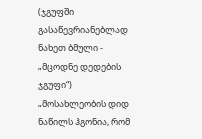(ჯგუფში გასაწევრიანებლად ნახეთ ბმული - „მცოდნე დედების ჯგუფი“)
„მოსახლეობის დიდ ნაწილს ჰგონია, რომ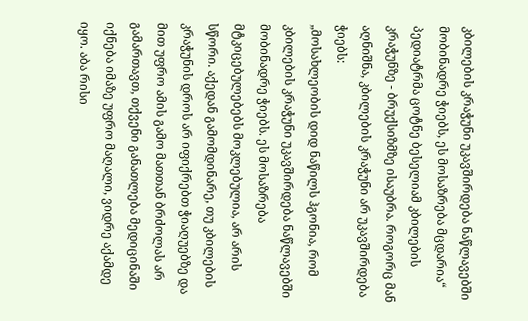კბილების კრაჭუნი უკავშირდება ნაწლავებში მობინადრე ჭიებს, ეს მოსაზრება მცდარია“
პედიატრმა ცოტნე ბესელიამ კბილების კრაჭუნზე - ბრუქსიზმზე ისაუბრა. როგორც მან აღნიშნა, კბილების კრაჭუნი არ უკავშირდება ჭიებს:
„მოსახლეობის დიდ ნაწილს ჰგონია, რომ კბილების კრაჭუნი უკავშირდება ნაწლავებში მობინადრე ჭიებს. ეს მოსაზრება მტკიცებულებებს მოკლებულია, არ არის სწორი. აქედან გამომდინარე, თუ კბილების კრაჭუნის დროს არ იფიქრებთ ჭიაღუებზე და მით უფრო ამის გამო მათთან ბრძოლას არ გამართავთ, თქვენი განათლება მედიცინაში იქნება იმაზე უფრო მაღალი, ვიდრე აქამდე იყო. აბა რისი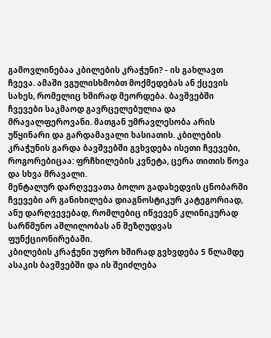გამოვლინებაა კბილების კრაჭუნი? - ის გახლავთ ჩვევა. ამაში ვგულისხმობთ მოქმედებას ან ქცევის სახეს, რომელიც ხშირად მეორდება. ბავშვებში ჩვევები საკმაოდ გავრცელებულია და მრავალფეროვანი. მათგან უმრავლესობა არის უწყინარი და გარდამავალი ხასიათის. კბილების კრაჭუნის გარდა ბავშვებში გვხვდება ისეთი ჩვევები, როგორებიცაა: ფრჩხილების კვნეტა, ცერა თითის წოვა და სხვა მრავალი.
მენტალურ დარღვევათა ბოლო გადახედვის ცნობარში ჩვევები არ განიხილება დიაგნოსტიკურ კატეგორიად, ანუ დარღვევებად, რომლებიც იწვევენ კლინიკურად სარწმუნო აშლილობას ან შეზღუდვას ფუნქციონირებაში.
კბილების კრაჭუნი უფრო ხშირად გვხვდება 5 წლამდე ასაკის ბავშვებში და ის შეიძლება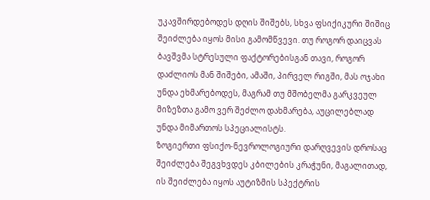უკავშირდებოდეს დღის შიშებს, სხვა ფსიქიკური შიშიც შეიძლება იყოს მისი გამომწვევი. თუ როგორ დაიცვას ბავშვმა სტრესული ფაქტორებისგან თავი, როგორ დაძლიოს მან შიშები, ამაში, პირველ რიგში, მას ოჯახი უნდა ეხმარებოდეს, მაგრამ თუ მშობელმა გარკვეულ მიზეზთა გამო ვერ შეძლო დახმარება, აუცილებლად უნდა მიმართოს სპეციალისტს.
ზოგიერთი ფსიქო-ნევროლოგიური დარღვევის დროსაც შეიძლება შეგვხვდეს კბილების კრაჭუნი, მაგალითად, ის შეიძლება იყოს აუტიზმის სპექტრის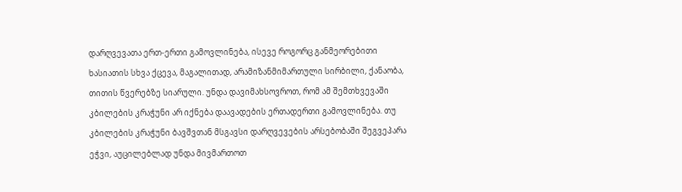დარღვევათა ერთ-ერთი გამოვლინება, ისევე როგორც განმეორებითი ხასიათის სხვა ქცევა, მაგალითად, არამიზანმიმართული სირბილი, ქანაობა, თითის წვერებზე სიარული. უნდა დავიმახსოვროთ, რომ ამ შემთხვევაში კბილების კრაჭუნი არ იქნება დაავადების ერთადერთი გამოვლინება. თუ კბილების კრაჭუნი ბავშვთან მსგავსი დარღვევების არსებობაში შეგვეპარა ეჭვი, აუცილებლად უნდა მივმართოთ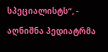სპეციალისტს“, - აღნიშნა პედიატრმა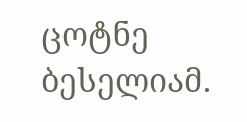ცოტნე ბესელიამ.